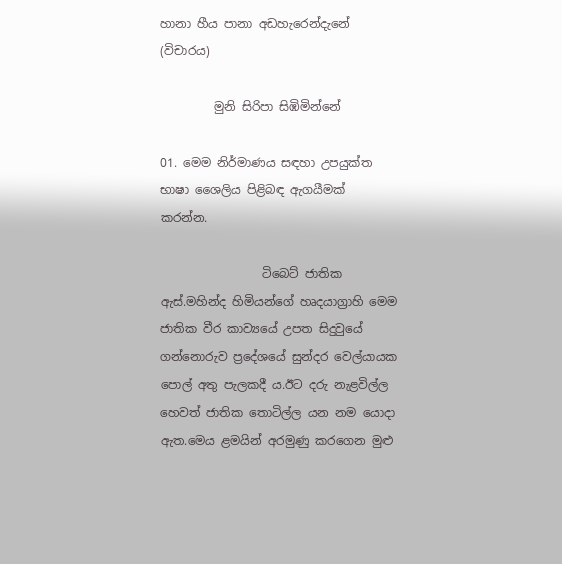හානා හීය පානා අඩහැරෙන්දැනේ (විචාරය)

         මුනි සිරිපා සිඹිමින්නේ

01. මෙම නිර්මාණය සඳහා උපයුක්ත භාෂා ශෛලිය පිළිබඳ ඇගයීමක්  කරන්න.

                 ටිබෙට් ජාතික ඇස්.මහින්ද හිමියන්ගේ හෘදයාග්‍රාහි මෙම ජාතික වීර කාව්‍යයේ උපත සිදුවුයේ ගන්නොරුව ප්‍රදේශයේ සුන්දර වෙල්යායක පොල් අතු පැලකදී ය.ඊට දරු නැළවිල්ල හෙවත් ජාතික තොටිල්ල යන නම යොදා ඇත.මෙය ළමයින් අරමුණු කරගෙන මුළු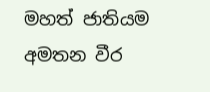මහත් ජාතියම අමතන වීර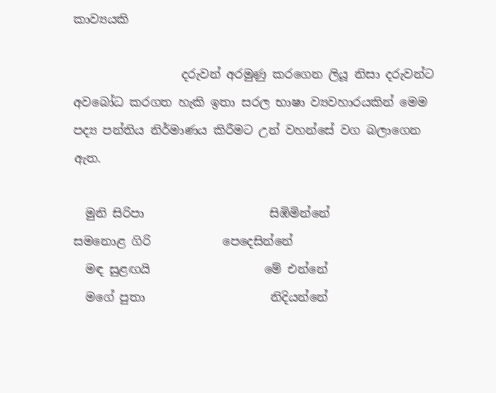කාව්‍යයකි

                  දරුවන් අරමුණු කරගෙන ලියූ නිසා දරුවන්ට අවබෝධ කරගත හැකි ඉතා සරල භාෂා ව්‍යවහාරයකින් මෙම පද්‍ය පන්තිය නිර්මාණය කිරීමට උන් වහන්සේ වග බලාගෙන ඇත.

  මුනි සිරිපා                     සිඹිමින්නේ
සමනොළ ගිරි            පෙදෙසින්නේ
  මඳ සුළඟයි                   මේ එන්නේ
  මගේ පුතා                     නිදියන්නේ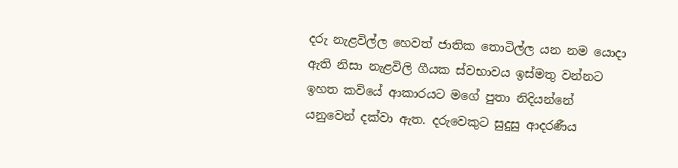දරු නැළවිල්ල හෙවත් ජාතික තොටිල්ල යන නම යොදා ඇති නිසා නැළවිලි ගීයක ස්වභාවය ඉස්මතු වන්නට ඉහත කවියේ ආකාරයට මගේ පුතා නිදියන්නේ යනුවෙන් දක්වා ඇත. දරුවෙකුට සුදුසු ආදරණීය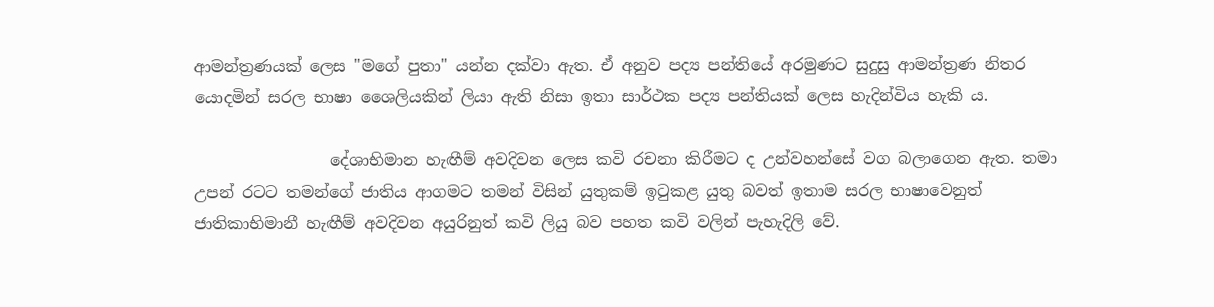ආමන්ත්‍රණයක් ලෙස "මගේ පුතා" යන්න දක්වා ඇත. ඒ අනුව පද්‍ය පන්තියේ අරමුණට සුදුසු ආමන්ත්‍රණ නිතර යොදමින් සරල භාෂා ශෛලියකින් ලියා ඇති නිසා ඉතා සාර්ථක පද්‍ය පන්තියක් ලෙස හැදින්විය හැකි ය.

                 දේශාභිමාන හැඟීම් අවදිවන ලෙස කවි රචනා කිරීමට ද උන්වහන්සේ වග බලාගෙන ඇත. තමා උපන් රටට තමන්ගේ ජාතිය ආගමට තමන් විසින් යුතුකම් ඉටුකළ යුතු බවත් ඉතාම සරල භාෂාවෙනුත් ජාතිකාභිමානී හැඟීම් අවදිවන අයුරිනුත් කවි ලියු බව පහත කවි වලින් පැහැදිලි වේ.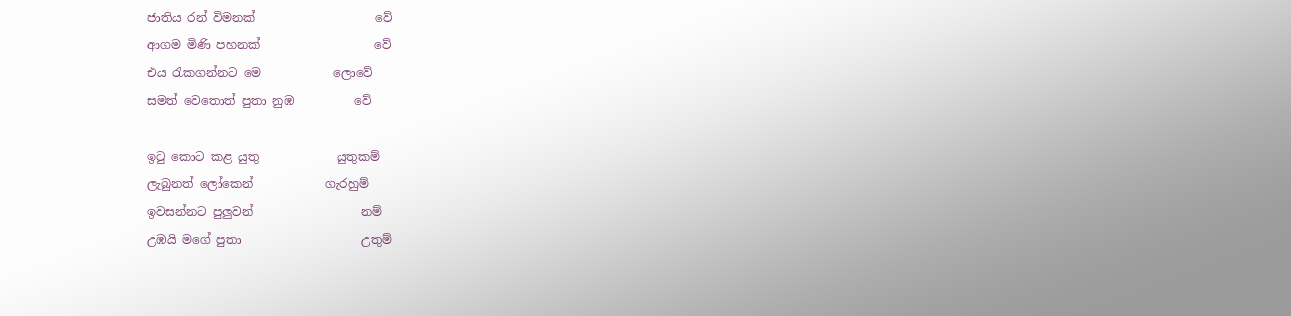ජාතිය රන් විමනක්                    වේ
ආගම මිණි පහනක්                   වේ
එය රැකගන්නට මෙ            ලොවේ
සමත් වෙතොත් පුතා නුඹ          වේ

ඉටු කොට කළ යුතු             යුතුකම්
ලැබුනත් ලෝකෙන්            ගැරහුම්
ඉවසන්නට පුලුවන්                  නම්
උඹයි මගේ පුතා                    උතුම්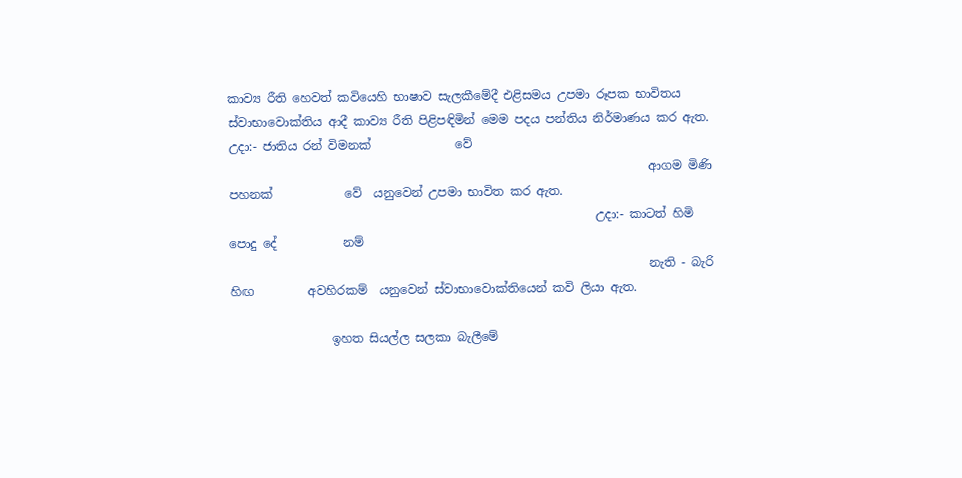කාව්‍ය රීති හෙවත් කවියෙහි භාෂාව සැලකීමේදී එළිසමය උපමා රූපක භාවිතය ස්වාභාවොක්තිය ආදී කාව්‍ය රීති පිළිපඳිමින් මෙම පදය පන්තිය නිර්මාණය කර ඇත. උදා:- ජාතිය රන් විමනක්              වේ
                                                                      ආගම මිණි  පහනක්            වේ  යනුවෙන් උපමා භාවිත කර ඇත.
                                                             උදා:- කාටත් හිමි පොදු දේ           නම්
                                                                      නැති - බැරි හිඟ         අවහිරකම්  යනුවෙන් ස්වාභාවොක්තියෙන් කවි ලියා ඇත.

                 ඉහත සියල්ල සලකා බැලීමේ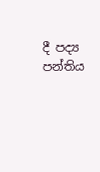දී පද්‍ය පන්තිය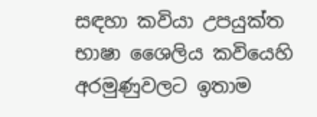සඳහා කවියා උපයුක්ත භාෂා ශෛලිය කවියෙහි අරමුණුවලට ඉතාම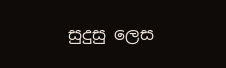සුදුසු ලෙස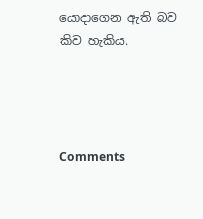යොදාගෙන ඇති බව කිව හැකිය.




Comments